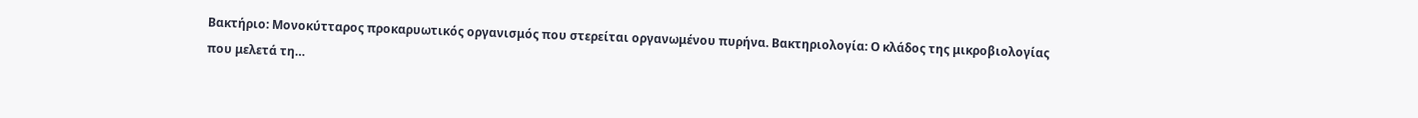Βακτήριο: Μονοκύτταρος προκαρυωτικός οργανισμός που στερείται οργανωμένου πυρήνα. Βακτηριολογία: Ο κλάδος της μικροβιολογίας που μελετά τη…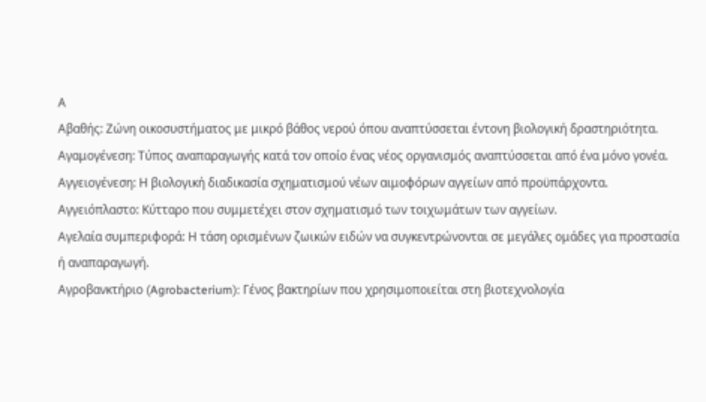Α
Αβαθής: Ζώνη οικοσυστήματος με μικρό βάθος νερού όπου αναπτύσσεται έντονη βιολογική δραστηριότητα.
Αγαμογένεση: Τύπος αναπαραγωγής κατά τον οποίο ένας νέος οργανισμός αναπτύσσεται από ένα μόνο γονέα.
Αγγειογένεση: Η βιολογική διαδικασία σχηματισμού νέων αιμοφόρων αγγείων από προϋπάρχοντα.
Αγγειόπλαστο: Κύτταρο που συμμετέχει στον σχηματισμό των τοιχωμάτων των αγγείων.
Αγελαία συμπεριφορά: Η τάση ορισμένων ζωικών ειδών να συγκεντρώνονται σε μεγάλες ομάδες για προστασία ή αναπαραγωγή.
Αγροβανκτήριο (Agrobacterium): Γένος βακτηρίων που χρησιμοποιείται στη βιοτεχνολογία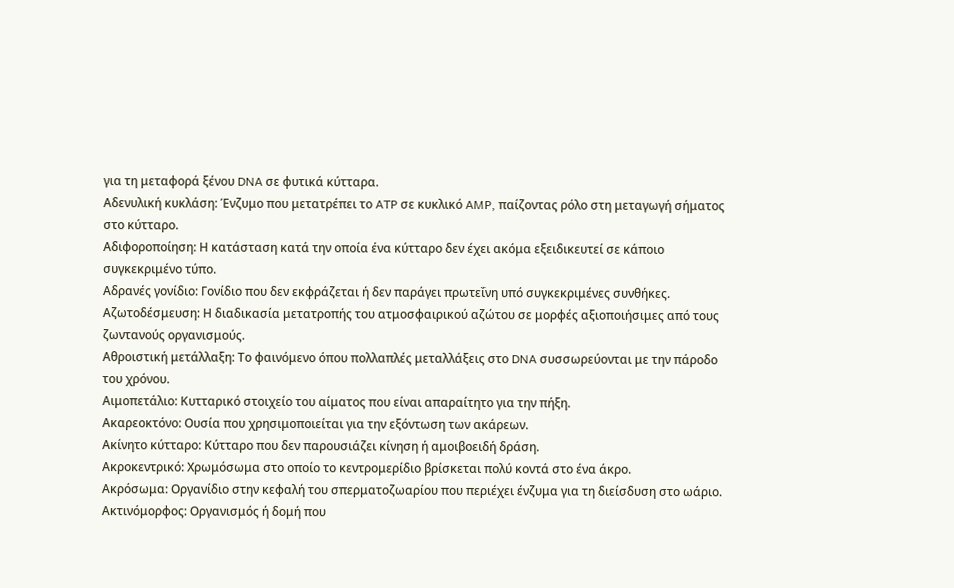για τη μεταφορά ξένου DNA σε φυτικά κύτταρα.
Αδενυλική κυκλάση: Ένζυμο που μετατρέπει το ATP σε κυκλικό AMP, παίζοντας ρόλο στη μεταγωγή σήματος στο κύτταρο.
Αδιφοροποίηση: Η κατάσταση κατά την οποία ένα κύτταρο δεν έχει ακόμα εξειδικευτεί σε κάποιο συγκεκριμένο τύπο.
Αδρανές γονίδιο: Γονίδιο που δεν εκφράζεται ή δεν παράγει πρωτεΐνη υπό συγκεκριμένες συνθήκες.
Αζωτοδέσμευση: Η διαδικασία μετατροπής του ατμοσφαιρικού αζώτου σε μορφές αξιοποιήσιμες από τους ζωντανούς οργανισμούς.
Αθροιστική μετάλλαξη: Το φαινόμενο όπου πολλαπλές μεταλλάξεις στο DNA συσσωρεύονται με την πάροδο του χρόνου.
Αιμοπετάλιο: Κυτταρικό στοιχείο του αίματος που είναι απαραίτητο για την πήξη.
Ακαρεοκτόνο: Ουσία που χρησιμοποιείται για την εξόντωση των ακάρεων.
Ακίνητο κύτταρο: Κύτταρο που δεν παρουσιάζει κίνηση ή αμοιβοειδή δράση.
Ακροκεντρικό: Χρωμόσωμα στο οποίο το κεντρομερίδιο βρίσκεται πολύ κοντά στο ένα άκρο.
Ακρόσωμα: Οργανίδιο στην κεφαλή του σπερματοζωαρίου που περιέχει ένζυμα για τη διείσδυση στο ωάριο.
Ακτινόμορφος: Οργανισμός ή δομή που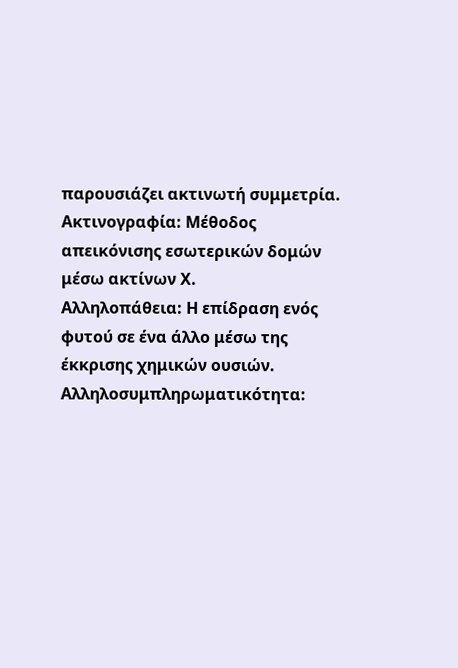παρουσιάζει ακτινωτή συμμετρία.
Ακτινογραφία: Μέθοδος απεικόνισης εσωτερικών δομών μέσω ακτίνων Χ.
Αλληλοπάθεια: Η επίδραση ενός φυτού σε ένα άλλο μέσω της έκκρισης χημικών ουσιών.
Αλληλοσυμπληρωματικότητα: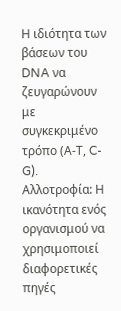Η ιδιότητα των βάσεων του DNA να ζευγαρώνουν με συγκεκριμένο τρόπο (Α-Τ, C-G).
Αλλοτροφία: Η ικανότητα ενός οργανισμού να χρησιμοποιεί διαφορετικές πηγές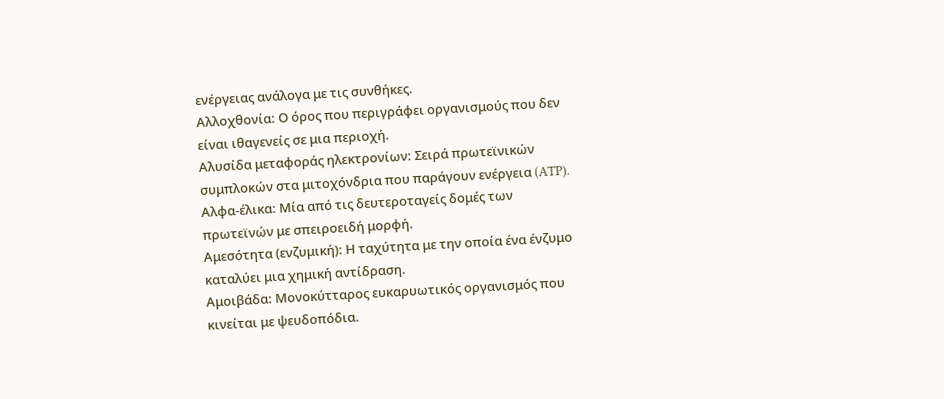ενέργειας ανάλογα με τις συνθήκες.
Αλλοχθονία: Ο όρος που περιγράφει οργανισμούς που δεν είναι ιθαγενείς σε μια περιοχή.
Αλυσίδα μεταφοράς ηλεκτρονίων: Σειρά πρωτεϊνικών συμπλοκών στα μιτοχόνδρια που παράγουν ενέργεια (ATP).
Αλφα-έλικα: Μία από τις δευτεροταγείς δομές των πρωτεϊνών με σπειροειδή μορφή.
Αμεσότητα (ενζυμική): Η ταχύτητα με την οποία ένα ένζυμο καταλύει μια χημική αντίδραση.
Αμοιβάδα: Μονοκύτταρος ευκαρυωτικός οργανισμός που κινείται με ψευδοπόδια.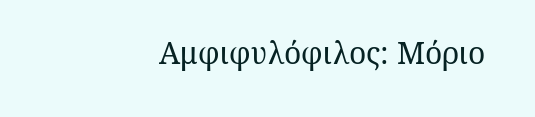Αμφιφυλόφιλος: Μόριο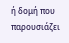ή δομή που παρουσιάζει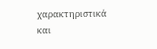χαρακτηριστικά και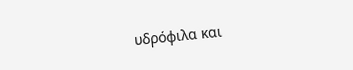υδρόφιλα και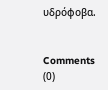υδρόφοβα.


Comments (0)